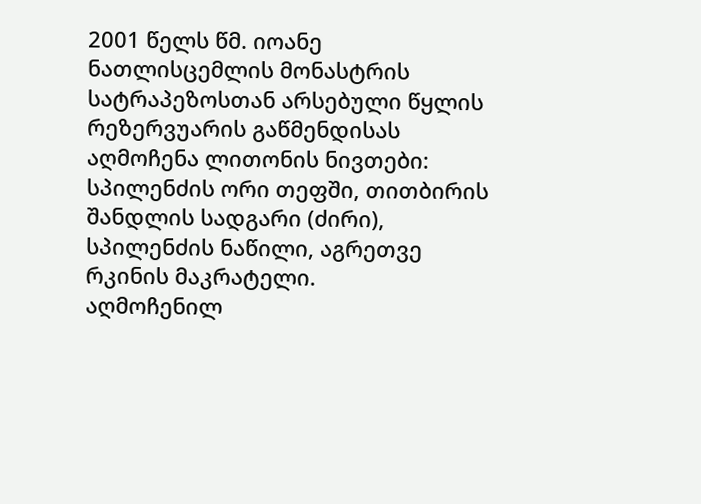2001 წელს წმ. იოანე ნათლისცემლის მონასტრის სატრაპეზოსთან არსებული წყლის რეზერვუარის გაწმენდისას აღმოჩენა ლითონის ნივთები: სპილენძის ორი თეფში, თითბირის შანდლის სადგარი (ძირი), სპილენძის ნაწილი, აგრეთვე რკინის მაკრატელი.
აღმოჩენილ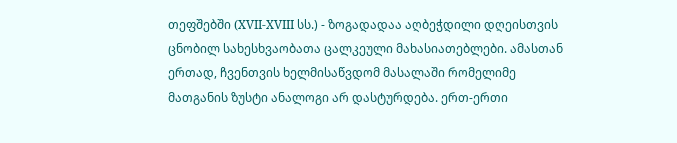თეფშებში (XVII-XVIII სს.) - ზოგადადაა აღბეჭდილი დღეისთვის ცნობილ სახესხვაობათა ცალკეული მახასიათებლები. ამასთან ერთად, ჩვენთვის ხელმისაწვდომ მასალაში რომელიმე მათგანის ზუსტი ანალოგი არ დასტურდება. ერთ-ერთი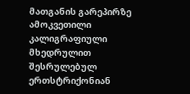მათგანის გარეპირზე ამოკვეთილი კალიგრაფიული მხედრულით შესრულებულ ერთსტრიქონიან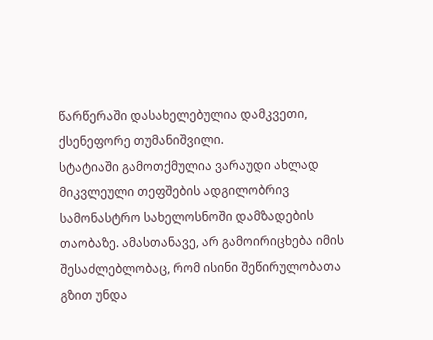წარწერაში დასახელებულია დამკვეთი, ქსენეფორე თუმანიშვილი.
სტატიაში გამოთქმულია ვარაუდი ახლად მიკვლეული თეფშების ადგილობრივ სამონასტრო სახელოსნოში დამზადების თაობაზე. ამასთანავე, არ გამოირიცხება იმის შესაძლებლობაც, რომ ისინი შეწირულობათა გზით უნდა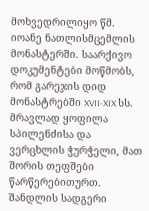მოხვედრილიყო წმ. იოანე ნათლისმცემლის მონასტერში. საარქივო დოკუმენტები მოწმობს, რომ გარეჯის დიდ მონასტრებში XVII-XIX სს. მრავლად ყოფილა სპილენძისა და ვერცხლის ჭურჭელი, მათ შორის თეფშები წარწერებითურთ.
შანდლის სადგერი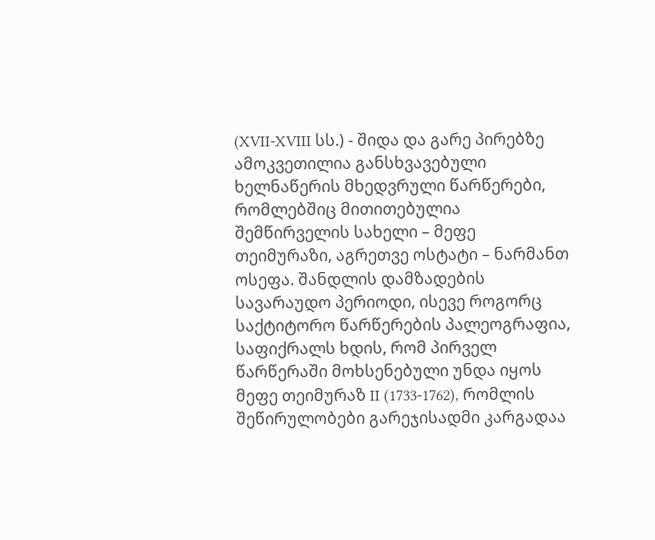(XVII-XVIII სს.) - შიდა და გარე პირებზე ამოკვეთილია განსხვავებული ხელნაწერის მხედვრული წარწერები, რომლებშიც მითითებულია შემწირველის სახელი – მეფე თეიმურაზი, აგრეთვე ოსტატი – ნარმანთ ოსეფა. შანდლის დამზადების სავარაუდო პერიოდი, ისევე როგორც საქტიტორო წარწერების პალეოგრაფია, საფიქრალს ხდის, რომ პირველ წარწერაში მოხსენებული უნდა იყოს მეფე თეიმურაზ II (1733-1762), რომლის შეწირულობები გარეჯისადმი კარგადაა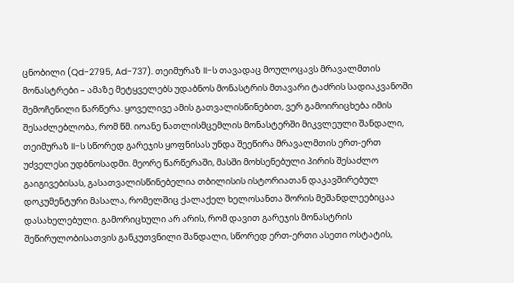ცნობილი (Qd-2795, Ad-737). თეიმურაზ II-ს თავადაც მოულოცავს მრავალმთის მონასტრები – ამაზე მეტყველებს უდაბნოს მონასტრის მთავარი ტაძრის სადიაკვანოში შემოჩენილი წარწერა. ყოველივე ამის გათვალისწინებით, ვერ გამოირიცხება იმის შესაძლებლობა, რომ წმ. იოანე ნათლისმცემლის მონასტერში მიკვლეული შანდალი, თეიმურაზ II-ს სწორედ გარეჯის ყოფნისას უნდა შეეწირა მრავალმთის ერთ-ერთ უძველესი უდბნოსადმი. მეორე წარწერაში, მასში მოხსენებული პირის შესაძლო გაიგივებისას, გასათვალისწინებელია თბილისის ისტორიათან დაკავშირებულ დოკუმენტური მასალა, რომელშიც ქალაქელ ხელოსანთა შორის მეშანდლეებიცაა დასახელებული. გამორიცხული არ არის, რომ დავით გარეჯის მონასტრის შეწირულობისათვის განკუთვნილი შანდალი, სწორედ ერთ-ერთი ასეთი ოსტატის,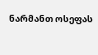ნარმანთ ოსეფას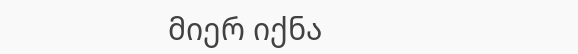მიერ იქნა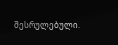შესრულებული.